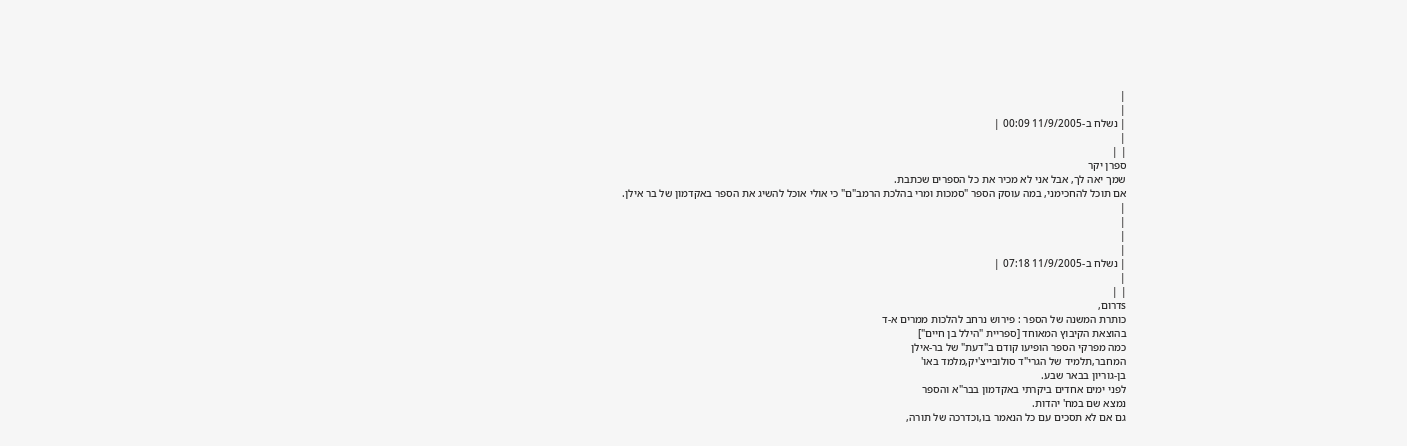|
|
| נשלח ב-11/9/2005 00:09 |
|
| |
ספרן יקר
שמך יאה לך, אבל אני לא מכיר את כל הספרים שכתבת.
אם תוכל להחכימני, במה עוסק הספר "סמכות ומרי בהלכת הרמב"ם" כי אולי אוכל להשיג את הספר באקדמון של בר אילן.
|
|
|
|
| נשלח ב-11/9/2005 07:18 |
|
| |
sדרום,
כותרת המשנה של הספר : פירוש נרחב להלכות ממרים א-ד
בהוצאת הקיבוץ המאוחד [ספריית "הילל בן חיים"]
כמה מפרקי הספר הופיעו קודם ב"דעת" של בר-אילן
המחבר,תלמיד של הגרי"ד סולובייצ'יק,מלמד באו'
בן-גוריון בבאר שבע.
לפני ימים אחדים ביקרתי באקדמון בבר"א והספר
נמצא שם במח' יהדות.
גם אם לא תסכים עם כל הנאמר בו,וכדרכה של תורה,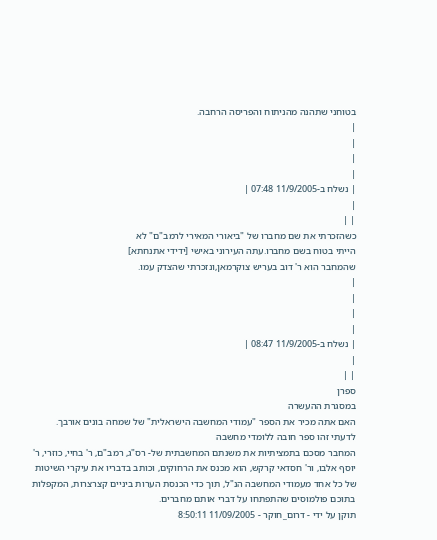בטוחני שתהנה מהניתוח והפריסה הרחבה.
|
|
|
|
| נשלח ב-11/9/2005 07:48 |
|
| |
כשהזכרתי את שם מחברו של "ביאורי המאירי לרמב"ם" לא
הייתי בטוח בשם מחברו.עתה העירוני באישי [ידידי אתנחתא]
שהמחבר הוא ר' דוב בעריש צוקרמאן,ונזכרתי שהצדק עמו.
|
|
|
|
| נשלח ב-11/9/2005 08:47 |
|
| |
ספרן
במסגרת ההעשרה
האם אתה מכיר את הספר "עמודי המחשבה הישראלית" של שמחה בונים אורבך.
לדעתי זהו ספר חובה ללומדי מחשבה
המחבר מסכם בתמציתיות את משנתם המחשבתית של- רס"ג, רמב"ם, ר' בחיי, כוזרי, ר' יוסף אלבו, ור' חסדאי קרקש, הוא מכנס את הרחוקים, וכותב בדבריו את עיקרי השיטות של כל אחד מעמודי המחשבה הנ"ל, תוך כדי הכנסת הערות ביניים קצרצרות, המקפלות בתוכם פולמוסים שהתפתחו על דברי אותם מחברים.
תוקן על ידי - דרום_חוקר - 11/09/2005 8:50:11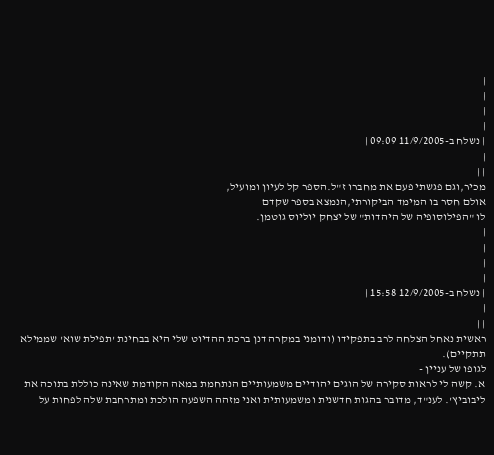|
|
|
|
| נשלח ב-11/9/2005 09:09 |
|
| |
מכיר,וגם פגשתי פעם את מחברו ז"ל.הספר קל לעיון ומועיל,
אולם חסר בו המימד הביקורתי,הנמצא בספר שקדם
לו "הפילוסופיה של היהדות" של יצחק יוליוס גוטמן.
|
|
|
|
| נשלח ב-12/9/2005 15:58 |
|
| |
ראשית נאחל הצלחה לרב בתפקידו (ודומני במקרה דנן ברכת ההדיוט שלי היא בבחינת 'תפילת שוא' שממילא תתקיים).
לגופו של עניין -
א. קשה לי לראות סקירה של הוגים יהודיים משמעותיים הנתחמת במאה הקודמת שאינה כוללת בתוכה את ליבוביץ'. לענ"ד, מדובר בהגות חדשנית ומשמעותית ואני מזהה השפעה הולכת ומתרחבת שלה לפחות על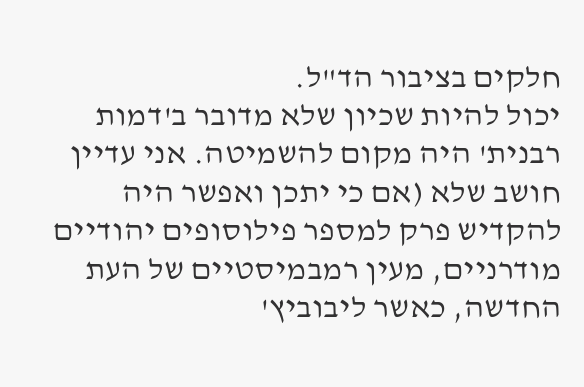חלקים בציבור הד"ל.
יכול להיות שכיון שלא מדובר ב'דמות רבנית' היה מקום להשמיטה. אני עדיין חושב שלא (אם כי יתכן ואפשר היה להקדיש פרק למספר פילוסופים יהודיים מודרניים, מעין רמבמיסטיים של העת החדשה, כאשר ליבוביץ'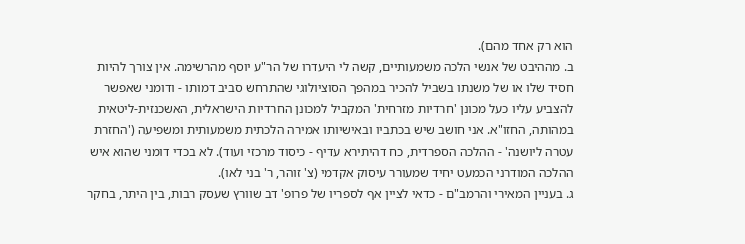הוא רק אחד מהם).
ב. מההיבט של אנשי הלכה משמעותיים, קשה לי היעדרו של הר"ע יוסף מהרשימה. אין צורך להיות חסיד שלו או של משנתו בשביל להכיר במהפך הסוציולוגי שהתרחש סביב דמותו - ודומני שאפשר להצביע עליו כעל מכונן 'חרדיות מזרחית' המקביל למכונן החרדיות הישראלית, האשכנזית-ליטאית במהותה, החזו"א. אני חושב שיש בכתביו ובאישיותו אמירה הלכתית משמעותית ומשפיעה ('החזרת עטרה ליושנה' - ההלכה הספרדית, כח דהיתירא עדיף - כיסוד מרכזי ועוד). לא בכדי דומני שהוא איש ההלכה המודרני הכמעט יחיד שמעורר עיסוק אקדמי (צ' זוהר, ר' בני לאו).
ג. בעניין המאירי והרמב"ם - כדאי לציין אף לספריו של פרופ' דב שוורץ שעסק רבות, בין היתר, בחקר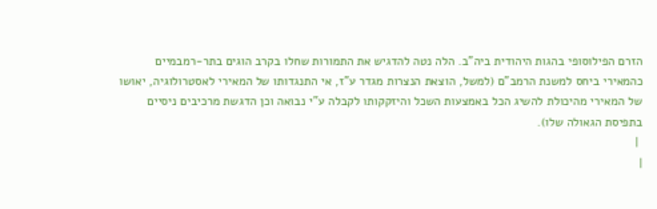הזרם הפילוסופי בהגות היהודית ביה"ב. הלה נטה להדגיש את התמורות שחלו בקרב הוגים בתר-רמבמיים כהמאירי ביחס למשנת הרמב"ם (למשל, הוצאת הנצרות מגדר ע"ז, אי התנגדותו של המאירי לאסטרולוגיה, יאושו של המאירי מהיכולת להשיג הכל באמצעות השכל והיזקקותו לקבלה ע"י נבואה וכן הדגשת מרכיבים ניסיים בתפיסת הגאולה שלו).
 |
|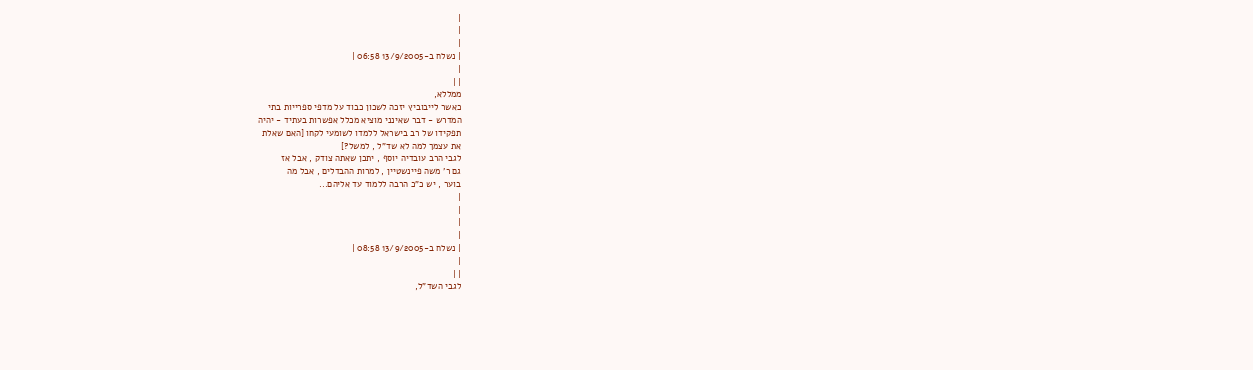|
|
|
| נשלח ב-13/9/2005 06:58 |
|
| |
ממללא,
כאשר לייבוביץ יזכה לשכון כבוד על מדפי ספרייות בתי
המדרש - דבר שאינני מוציא מכלל אפשרות בעתיד - יהיה
תפקידו של רב בישראל ללמדו לשומעי לקחו [האם שאלת
את עצמך למה לא שד"ל , למשל?]
לגבי הרב עובדיה יוסף , יתכן שאתה צודק , אבל אז
גם ר' משה פיינשטיין , למרות ההבדלים , אבל מה
בוער , יש כ"כ הרבה ללמוד עד אליהם...
|
|
|
|
| נשלח ב-13/9/2005 08:58 |
|
| |
לגבי השד"ל,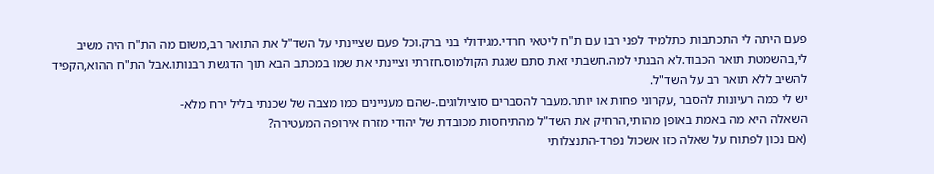פעם היתה לי התכתבות כתלמיד לפני רבו עם ת"ח ליטאי חרדי.מגידולי בני ברק.וכל פעם שציינתי על השד"ל את התואר רב,משום מה הת"ח היה משיב לי,בהשמטת תואר הכבוד.לא הבנתי למה.חשבתי זאת סתם שגגת הקולמוס.חזרתי וציינתי את שמו במכתב הבא תוך הדגשת רבנותו.אבל הת"ח ההוא,הקפיד להשיב ללא תואר רב על השד"ל.
יש לי כמה רעיונות להסבר ,עקרוני פחות או יותר.מעבר להסברים סוציולוגים.-שהם מעניינים כמו מצבה של שכנתי בליל ירח מלא-
השאלה היא מה באמת באופן מהותי,הרחיק את השד"ל מהתיחסות מכובדת של יהודי מזרח אירופה המעטירה?
(אם נכון לפתוח על שאלה כזו אשכול נפרד-התנצלותי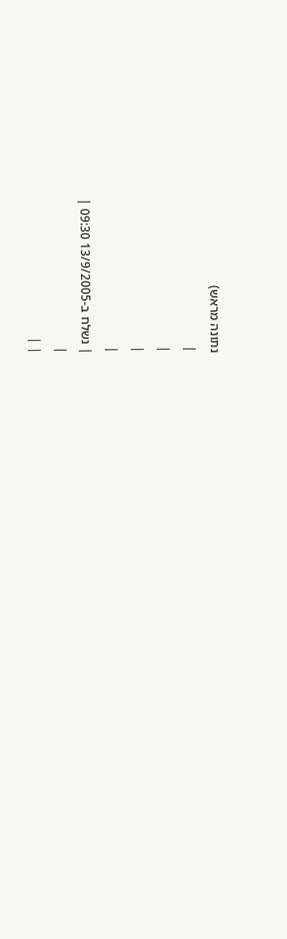נתונה מראש)
|
|
|
|
| נשלח ב-13/9/2005 09:30 |
|
| |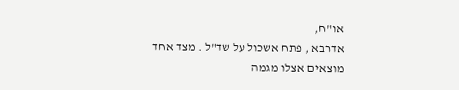או"ח,
אדרבא , פתח אשכול על שד"ל . מצד אחד מוצאים אצלו מגמה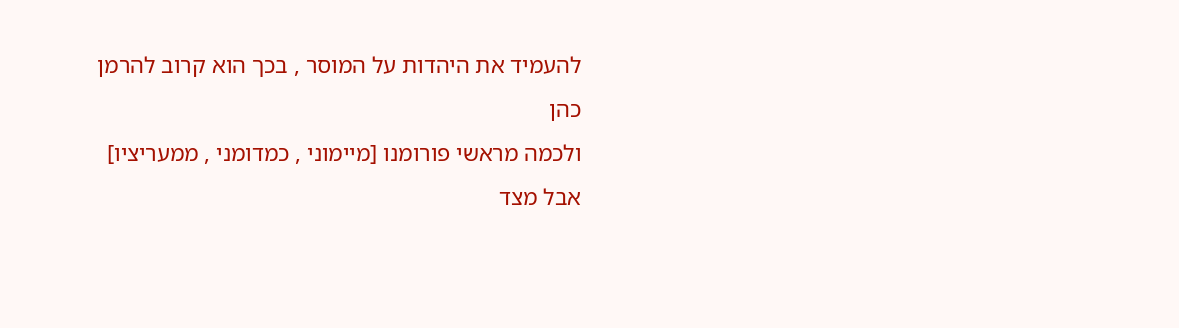להעמיד את היהדות על המוסר , בכך הוא קרוב להרמן כהן
ולכמה מראשי פורומנו [מיימוני , כמדומני , ממעריציו]
אבל מצד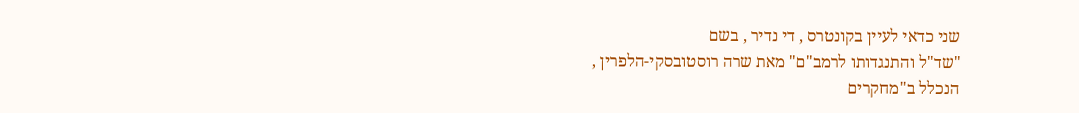שני כדאי לעיין בקונטרס , די נדיר , בשם
"שד"ל והתנגדותו לרמב"ם" מאת שרה רוסטובסקי-הלפרין ,
הנכלל ב"מחקרים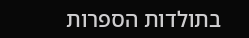בתולדות הספרות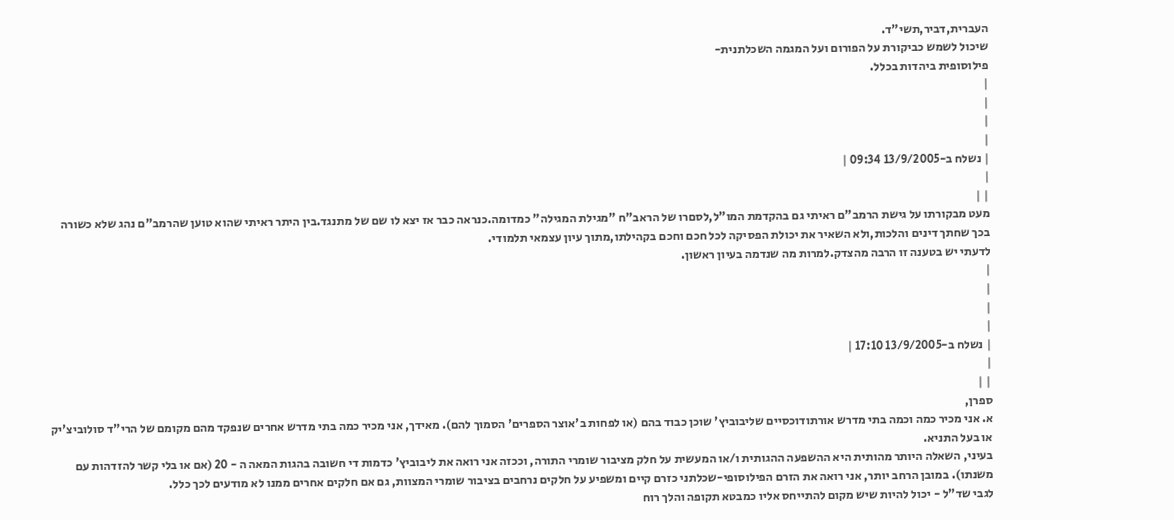העברית,דביר,תשי"ד.
שיכול לשמש כביקורת על הפורום ועל המגמה השכלתנית-
פילוסופית ביהדות בכלל.
|
|
|
|
| נשלח ב-13/9/2005 09:34 |
|
| |
מעט מבקורתו על גישת הרמב"ם ראיתי גם בהקדמת המו"ל,לסםרו של הראב"ח "מגילת המגילה" כמדומה.כנראה כבר אז יצא לו שם של מתנגד.בין היתר ראיתי שהוא טוען שהרמב"ם נהג שלא כשורה בכך שחתך דינים והלכות,ולא השאיר את יכולת הפסיקה לכל חכם וחכם בקהילתו,מתוך עיון עצמאי תלמודי.
לדעתי יש בטענה זו הרבה מהצדק.למרות מה שנדמה בעיון ראשון.
|
|
|
|
| נשלח ב-13/9/2005 17:10 |
|
| |
ספרן,
א. אני מכיר כמה וכמה בתי מדרש אורתודוכסיים שליבוביץ' שוכן כבוד בהם (או לפחות ב'אוצר הספרים' הסמוך להם). מאידך, אני מכיר כמה בתי מדרש אחרים שנפקד מהם מקומם של הרי"ד סולוביצ'יק או בעל התניא.
בעיני, השאלה היותר מהותית היא ההשפעה ההגותית ו/או המעשית על חלק מציבור שומרי התורה, וככזה אני רואה את ליבוביץ' כדמות די חשובה בהגות המאה ה - 20 (אם או בלי קשר להזדהות עם משנתו). במובן הרחב יותר, אני רואה את הזרם הפילוסופי-שכלתני כזרם קיים ומשפיע על חלקים נרחבים בציבור שומרי המצוות, גם אם חלקים אחרים ממנו לא מודעים לכך כלל.
לגבי שד"ל - יכול להיות שיש מקום להתייחס אליו כמבטא תקופה והלך רוח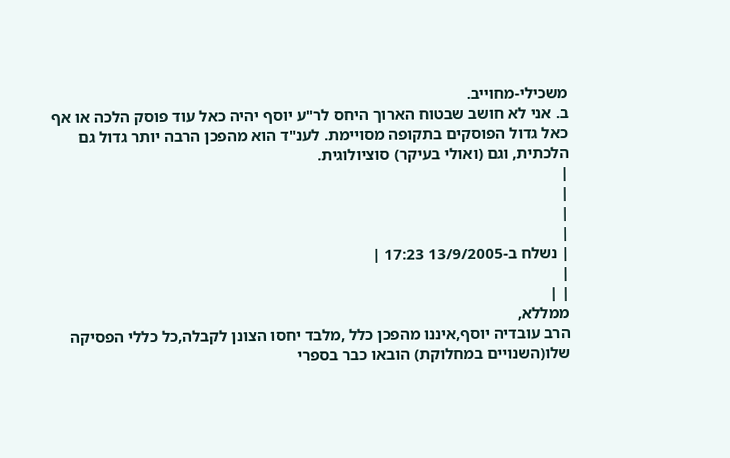משכילי-מחוייב.
ב. אני לא חושב שבטוח הארוך היחס לר"ע יוסף יהיה כאל עוד פוסק הלכה או אף כאל גדול הפוסקים בתקופה מסויימת. לענ"ד הוא מהפכן הרבה יותר גדול גם הלכתית, וגם (ואולי בעיקר) סוציולוגית.
|
|
|
|
| נשלח ב-13/9/2005 17:23 |
|
| |
ממללא,
הרב עובדיה יוסף,איננו מהפכן כלל ,מלבד יחסו הצונן לקבלה,כל כללי הפסיקה שלו(השנויים במחלוקת) הובאו כבר בספרי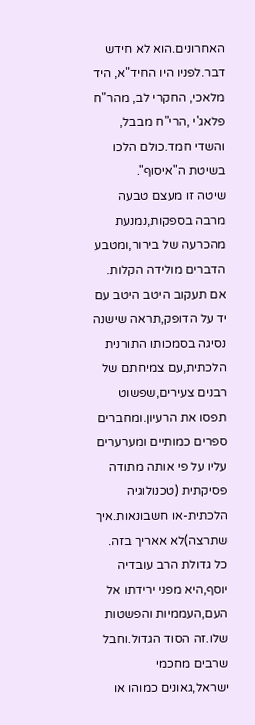האחרונים.הוא לא חידש דבר.לפניו היו החיד"א, היד מלאכי, החקרי לב, מהר"ח פלאג'י ,הרי"ח מבבל, והשדי חמד.כולם הלכו בשיטת ה"איסוף".
שיטה זו מעצם טבעה מרבה בספקות,נמנעת מהכרעה של בירור,ומטבע הדברים מולידה הקלות.
אם תעקוב היטב היטב עם יד על הדופק,תראה שישנה נסיגה בסמכותו התורנית הלכתית,עם צמיחתם של רבנים צעירים,שפשוט תפסו את הרעיון.ומחברים ספרים כמותיים ומערערים עליו על פי אותה מתודה פסיקתית (טכנולוגיה הלכתית-או חשבונאות.איך שתרצה)לא אאריך בזה.
כל גדולת הרב עובדיה יוסף,היא מפני ירידתו אל העם,העממיות והפשטות שלו.זה הסוד הגדול.וחבל שרבים מחכמי ישראל,גאונים כמוהו או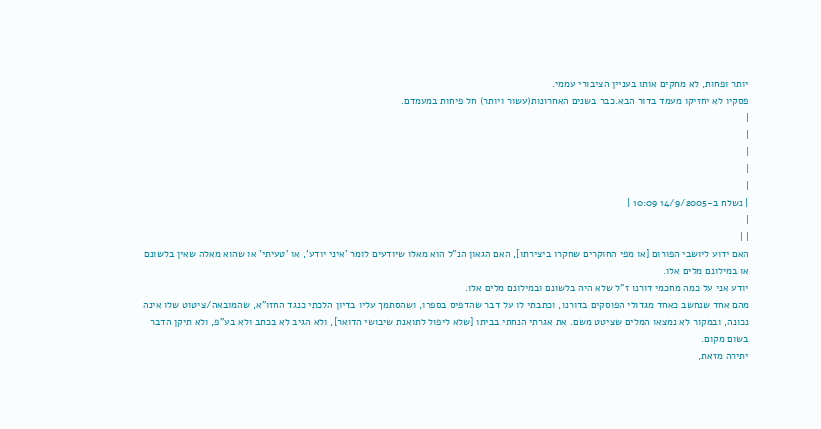יותר ופחות, לא מחקים אותו בעניין הציבורי עממי.
פסקיו לא יחזיקו מעמד בדור הבא.כבר בשנים האחרונות(עשור ויותר) חל פיחות במעמדם.
|
|
|
|
|
| נשלח ב-14/9/2005 10:09 |
|
| |
האם ידוע ליושבי הפורום [או מפי החוקרים שחקרו ביצירתו], האם הגאון הנ"ל הוא מאלו שיודעים לומר 'איני יודע', או 'טעיתי' או שהוא מאלה שאין בלשונם או במילונם מלים אלו.
יודע אני על כמה מחכמי דורנו ז"ל שלא היה בלשונם ובמילונם מלים אלו.
מהם אחד שנחשב כאחד מגדולי הפוסקים בדורנו, וכתבתי לו על דבר שהדפיס בספרו, ושהסתמך עליו בדיון הלכתי כנגד החזו"א, שהמובאה/ציטוט שלו אינה נכונה, ובמקור לא נמצאו המלים שציטט משם. את אגרתי הנחתי בביתו [שלא ליפול לתואנת שיבושי הדואר], ולא הגיב לא בכתב ולא בע"פ, ולא תיקן הדבר בשום מקום.
יתירה מזאת,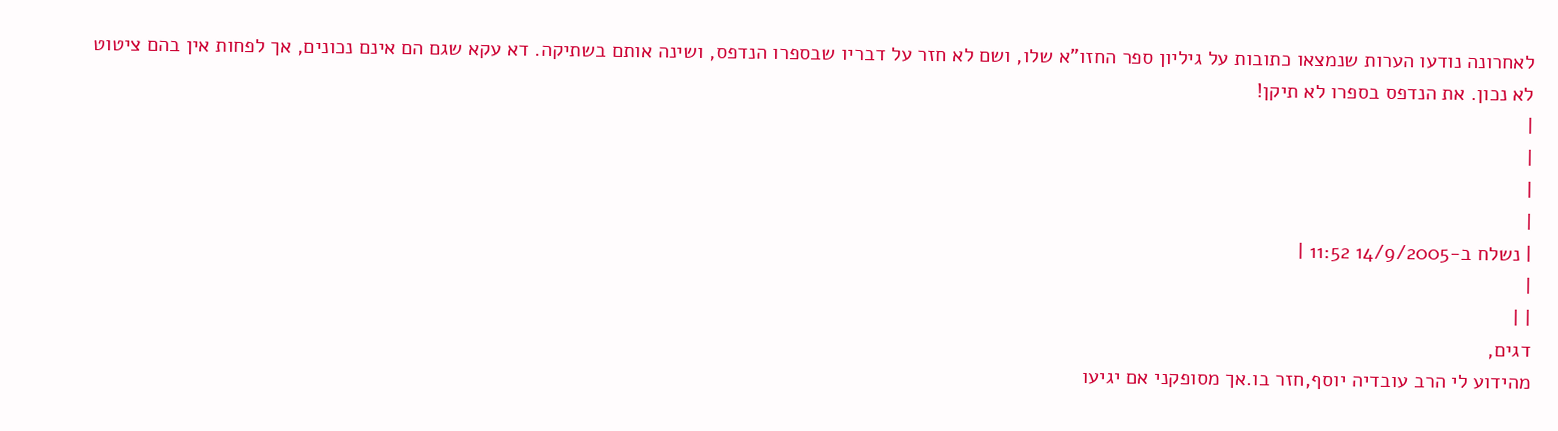לאחרונה נודעו הערות שנמצאו כתובות על גיליון ספר החזו"א שלו, ושם לא חזר על דבריו שבספרו הנדפס, ושינה אותם בשתיקה. דא עקא שגם הם אינם נכונים, אך לפחות אין בהם ציטוט לא נכון. את הנדפס בספרו לא תיקן!
|
|
|
|
| נשלח ב-14/9/2005 11:52 |
|
| |
דגים,
מהידוע לי הרב עובדיה יוסף,חזר בו.אך מסופקני אם יגיעו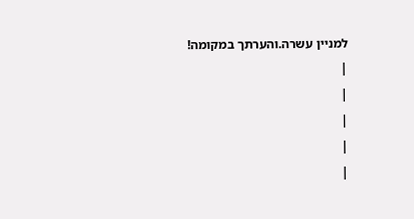למניין עשרה.והערתך במקומה!
|
|
|
|
|